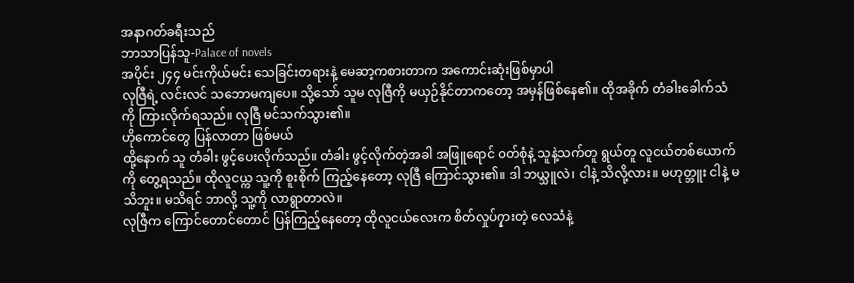အနာဂတ်ခရီးသည်
ဘာသာပြန်သူ-Palace of novels
အပိုင်း ၂၄၄ မင်းကိုယ်မင်း သေခြင်းတရားနဲ့ မေဆာ့ကစားတာက အကောင်းဆုံးဖြစ်မှာပါ
လုဇြီရဲ့ လင်းလင် သဘောမကျပေ။ သို့သော် သူမ လုဇြီကို မယှဉ်နိုင်တာကတော့ အမှန်ဖြစ်နေ၏။ ထိုအခိုက် တံခါးခေါက်သံကို ကြားလိုက်ရသည်။ လုဇြီ မင်သက်သွား၏။
ဟိုကောင်တွေ ပြန်လာတာ ဖြစ်မယ်
ထို့နောက် သူ တံခါး ဖွင့်ပေးလိုက်သည်။ တံခါး ဖွင့်လိုက်တဲ့အခါ အဖြူရောင် ၀တ်စုံနဲ့ သူနဲ့သက်တူ ရွယ်တူ လူငယ်တစ်ယောက်ကို တွေ့ရသည်။ ထိုလူငယ္က သူ့ကို စူးစိုက် ကြည့်နေတော့ လုဇြီ ကြောင်သွား၏။ ဒါ ဘယ္သူလဲ၊ ငါနဲ့ သိလို့လား။ မဟုတ္ဘူး ငါနဲ့ မသိဘူး။ မသိရင် ဘာလို့ သူ့ကို လာရွာတာလဲ။
လုဇြီက ကြောင်တောင်တောင် ပြန်ကြည့်နေတော့ ထိုလူငယ်လေးက စိတ်လှုပ်၇ှားတဲ့ လေသံနဲ့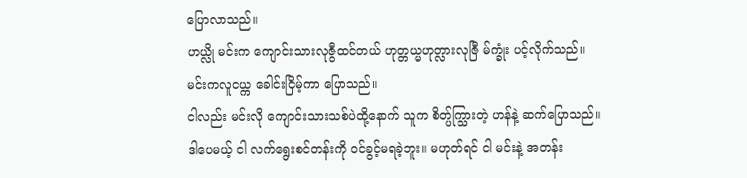ပြောလာသည်။
ဟယ္လို မင်းက ကျောင်းသားလုဇွီထင်တယ် ဟုတ္တယ္မဟုတ္လားလုဇြီ မ်က္ခုံး ပင့်လိုက်သည်။
မင်းကလူငယ္က ခေါင်းငြိမ့်ကာ ပြောသည်။
ငါလည်း မင်းလို ကျောင်းသားသစ်ပဲထို့နောက် သူက စိတ္ပ်က္သြားတဲ့ ဟန်နဲ့ ဆက်ပြောသည်။
ဒါပေမယ့် ငါ လက်ရွေးစင်တန်းကို ၀င်ခွင့်မရခဲ့ဘူး။ မဟုတ်ရင် ငါ မင်းနဲ့ အတန်း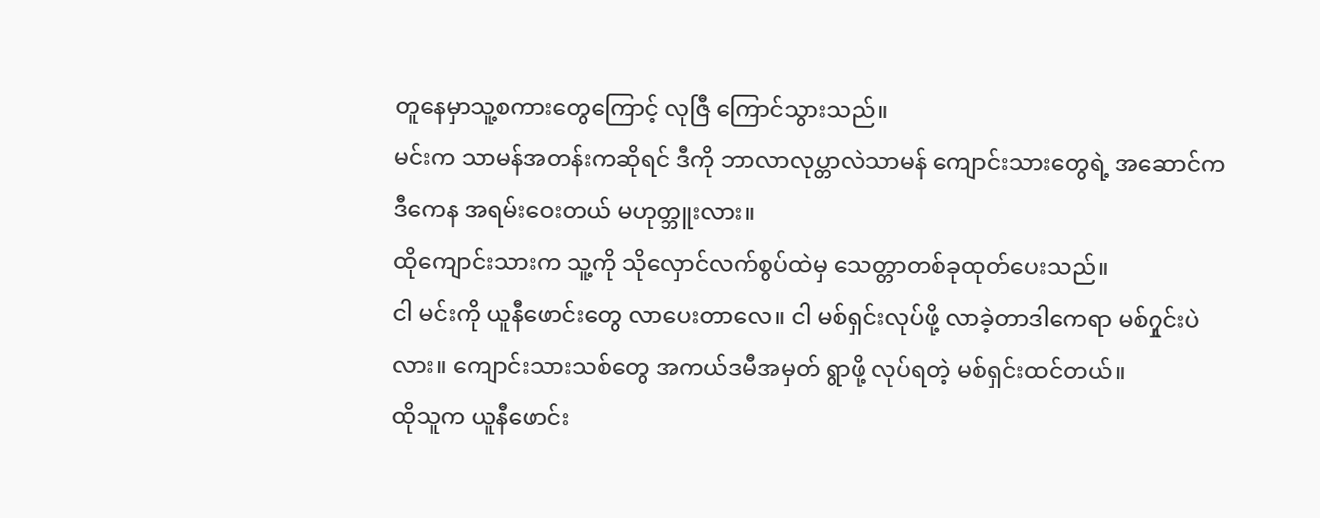တူနေမှာသူ့စကားတွေကြောင့် လုဇြီ ကြောင်သွားသည်။
မင်းက သာမန်အတန်းကဆိုရင် ဒီကို ဘာလာလုပ္တာလဲသာမန် ကျောင်းသားတွေရဲ့ အဆောင်က ဒီကေန အရမ်းဝေးတယ် မဟုတ္ဘူးလား။
ထိုကျောင်းသားက သူ့ကို သိုလှောင်လက်စွပ်ထဲမှ သေတ္တာတစ်ခုထုတ်ပေးသည်။
ငါ မင်းကို ယူနီဖောင်းတွေ လာပေးတာလေ။ ငါ မစ်ရှင်းလုပ်ဖို့ လာခဲ့တာဒါကေရာ မစ်၇ှုင်းပဲလား။ ကျောင်းသားသစ်တွေ အကယ်ဒမီအမှတ် ရွာဖို့ လုပ်ရတဲ့ မစ်ရှင်းထင်တယ်။
ထိုသူက ယူနီဖောင်း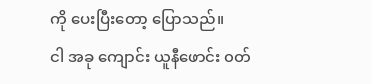ကို ပေးပြီးတော့ ပြောသည်။
ငါ အခု ကျောင်း ယူနီဖောင်း ၀တ်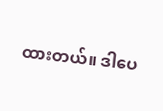ထားတယ်။ ဒါပေ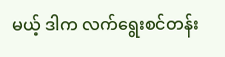မယ့် ဒါက လက်ရွေးစင်တန်း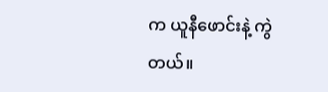က ယူနီဖောင်းနဲ့ ကွဲတယ်။